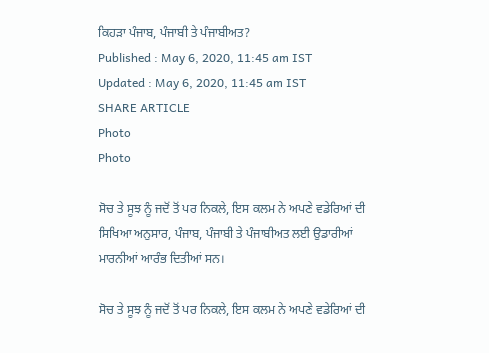ਕਿਹੜਾ ਪੰਜਾਬ, ਪੰਜਾਬੀ ਤੇ ਪੰਜਾਬੀਅਤ?
Published : May 6, 2020, 11:45 am IST
Updated : May 6, 2020, 11:45 am IST
SHARE ARTICLE
Photo
Photo

ਸੋਚ ਤੇ ਸੂਝ ਨੂੰ ਜਦੋਂ ਤੋਂ ਪਰ ਨਿਕਲੇ, ਇਸ ਕਲਮ ਨੇ ਅਪਣੇ ਵਡੇਰਿਆਂ ਦੀ ਸਿਖਿਆ ਅਨੁਸਾਰ, ਪੰਜਾਬ, ਪੰਜਾਬੀ ਤੇ ਪੰਜਾਬੀਅਤ ਲਈ ਉਡਾਰੀਆਂ ਮਾਰਨੀਆਂ ਆਰੰਭ ਦਿਤੀਆਂ ਸਨ।

ਸੋਚ ਤੇ ਸੂਝ ਨੂੰ ਜਦੋਂ ਤੋਂ ਪਰ ਨਿਕਲੇ, ਇਸ ਕਲਮ ਨੇ ਅਪਣੇ ਵਡੇਰਿਆਂ ਦੀ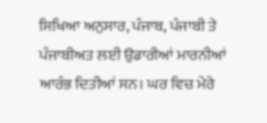ਸਿਖਿਆ ਅਨੁਸਾਰ, ਪੰਜਾਬ, ਪੰਜਾਬੀ ਤੇ ਪੰਜਾਬੀਅਤ ਲਈ ਉਡਾਰੀਆਂ ਮਾਰਨੀਆਂ ਆਰੰਭ ਦਿਤੀਆਂ ਸਨ। ਘਰ ਵਿਚ ਮੇਰੇ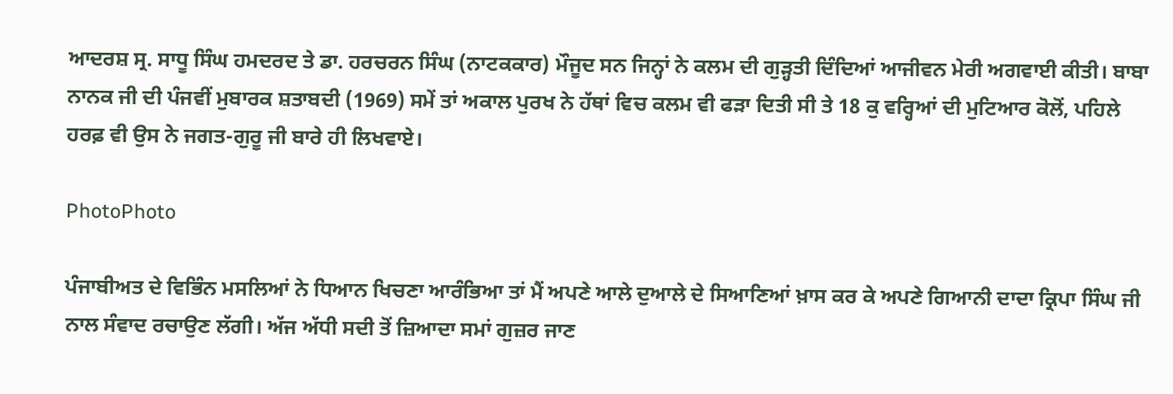ਆਦਰਸ਼ ਸ੍ਰ. ਸਾਧੂ ਸਿੰਘ ਹਮਦਰਦ ਤੇ ਡਾ. ਹਰਚਰਨ ਸਿੰਘ (ਨਾਟਕਕਾਰ) ਮੌਜੂਦ ਸਨ ਜਿਨ੍ਹਾਂ ਨੇ ਕਲਮ ਦੀ ਗੁੜ੍ਹਤੀ ਦਿੰਦਿਆਂ ਆਜੀਵਨ ਮੇਰੀ ਅਗਵਾਈ ਕੀਤੀ। ਬਾਬਾ ਨਾਨਕ ਜੀ ਦੀ ਪੰਜਵੀਂ ਮੁਬਾਰਕ ਸ਼ਤਾਬਦੀ (1969) ਸਮੇਂ ਤਾਂ ਅਕਾਲ ਪੁਰਖ ਨੇ ਹੱਥਾਂ ਵਿਚ ਕਲਮ ਵੀ ਫੜਾ ਦਿਤੀ ਸੀ ਤੇ 18 ਕੁ ਵਰ੍ਹਿਆਂ ਦੀ ਮੁਟਿਆਰ ਕੋਲੋਂ, ਪਹਿਲੇ ਹਰਫ਼ ਵੀ ਉਸ ਨੇ ਜਗਤ-ਗੁਰੂ ਜੀ ਬਾਰੇ ਹੀ ਲਿਖਵਾਏ।

PhotoPhoto

ਪੰਜਾਬੀਅਤ ਦੇ ਵਿਭਿੰਨ ਮਸਲਿਆਂ ਨੇ ਧਿਆਨ ਖਿਚਣਾ ਆਰੰਭਿਆ ਤਾਂ ਮੈਂ ਅਪਣੇ ਆਲੇ ਦੁਆਲੇ ਦੇ ਸਿਆਣਿਆਂ ਖ਼ਾਸ ਕਰ ਕੇ ਅਪਣੇ ਗਿਆਨੀ ਦਾਦਾ ਕ੍ਰਿਪਾ ਸਿੰਘ ਜੀ ਨਾਲ ਸੰਵਾਦ ਰਚਾਉਣ ਲੱਗੀ। ਅੱਜ ਅੱਧੀ ਸਦੀ ਤੋਂ ਜ਼ਿਆਦਾ ਸਮਾਂ ਗੁਜ਼ਰ ਜਾਣ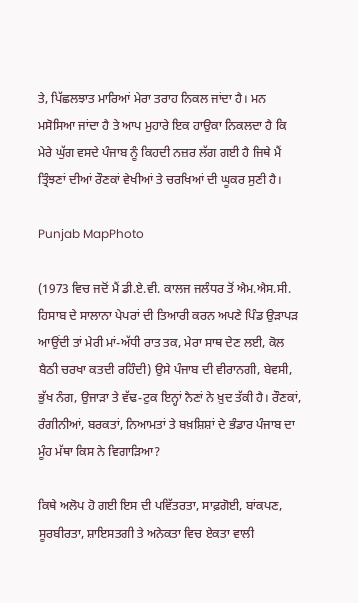ਤੇ, ਪਿੱਛਲਝਾਤ ਮਾਰਿਆਂ ਮੇਰਾ ਤਰਾਹ ਨਿਕਲ ਜਾਂਦਾ ਹੈ। ਮਨ ਮਸੋਸਿਆ ਜਾਂਦਾ ਹੈ ਤੇ ਆਪ ਮੁਹਾਰੇ ਇਕ ਹਾਉਕਾ ਨਿਕਲਦਾ ਹੈ ਕਿ ਮੇਰੇ ਘੁੱਗ ਵਸਦੇ ਪੰਜਾਬ ਨੂੰ ਕਿਹਦੀ ਨਜ਼ਰ ਲੱਗ ਗਈ ਹੈ ਜਿਥੇ ਮੈਂ ਤ੍ਰਿੰਝਣਾਂ ਦੀਆਂ ਰੌਣਕਾਂ ਵੇਖੀਆਂ ਤੇ ਚਰਖਿਆਂ ਦੀ ਘੂਕਰ ਸੁਣੀ ਹੈ।

Punjab MapPhoto

(1973 ਵਿਚ ਜਦੋਂ ਮੈਂ ਡੀ.ਏ.ਵੀ. ਕਾਲਜ ਜਲੰਧਰ ਤੋਂ ਐਮ.ਐਸ.ਸੀ. ਹਿਸਾਬ ਦੇ ਸਾਲਾਨਾ ਪੇਪਰਾਂ ਦੀ ਤਿਆਰੀ ਕਰਨ ਅਪਣੇ ਪਿੰਡ ਉੜਾਪੜ ਆਉਂਦੀ ਤਾਂ ਮੇਰੀ ਮਾਂ-ਅੱਧੀ ਰਾਤ ਤਕ, ਮੇਰਾ ਸਾਥ ਦੇਣ ਲਈ, ਕੋਲ ਬੈਠੀ ਚਰਖਾ ਕਤਦੀ ਰਹਿੰਦੀ) ਉਸੇ ਪੰਜਾਬ ਦੀ ਵੀਰਾਨਗੀ, ਬੇਵਸੀ, ਭੁੱਖ ਨੰਗ, ਉਜਾੜਾ ਤੇ ਵੱਢ-ਟੁਕ ਇਨ੍ਹਾਂ ਨੈਣਾਂ ਨੇ ਖ਼ੁਦ ਤੱਕੀ ਹੈ। ਰੌਣਕਾਂ, ਰੰਗੀਨੀਆਂ, ਬਰਕਤਾਂ, ਨਿਆਮਤਾਂ ਤੇ ਬਖ਼ਸ਼ਿਸ਼ਾਂ ਦੇ ਭੰਡਾਰ ਪੰਜਾਬ ਦਾ ਮੂੰਹ ਮੱਥਾ ਕਿਸ ਨੇ ਵਿਗਾੜਿਆ?

ਕਿਥੇ ਅਲੋਪ ਹੋ ਗਈ ਇਸ ਦੀ ਪਵਿੱਤਰਤਾ, ਸਾਫ਼ਗੋਈ, ਬਾਂਕਪਣ, ਸੂਰਬੀਰਤਾ, ਸ਼ਾਇਸਤਗੀ ਤੇ ਅਨੇਕਤਾ ਵਿਚ ਏਕਤਾ ਵਾਲੀ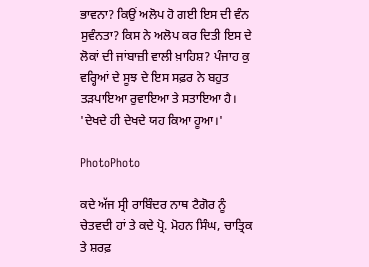ਭਾਵਨਾ? ਕਿਉਂ ਅਲੋਪ ਹੋ ਗਈ ਇਸ ਦੀ ਵੰਨ ਸੁਵੰਨਤਾ? ਕਿਸ ਨੇ ਅਲੋਪ ਕਰ ਦਿਤੀ ਇਸ ਦੇ ਲੋਕਾਂ ਦੀ ਜਾਂਬਾਜ਼ੀ ਵਾਲੀ ਖ਼ਾਹਿਸ਼? ਪੰਜਾਹ ਕੁ ਵਰ੍ਹਿਆਂ ਦੇ ਸੂਝ ਦੇ ਇਸ ਸਫ਼ਰ ਨੇ ਬਹੁਤ ਤੜਪਾਇਆ ਰੁਵਾਇਆ ਤੇ ਸਤਾਇਆ ਹੈ। 'ਦੇਖਦੇ ਹੀ ਦੇਖਦੇ ਯਹ ਕਿਆ ਹੂਆ।'

PhotoPhoto

ਕਦੇ ਅੱਜ ਸ੍ਰੀ ਰਾਬਿੰਦਰ ਨਾਥ ਟੈਗੋਰ ਨੂੰ ਚੇਤਵਦੀ ਹਾਂ ਤੇ ਕਦੇ ਪ੍ਰੋ. ਮੋਹਨ ਸਿੰਘ, ਚਾਤ੍ਰਿਕ ਤੇ ਸ਼ਰਫ਼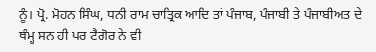ਨੂੰ। ਪ੍ਰੋ. ਮੋਹਨ ਸਿੰਘ, ਧਨੀ ਰਾਮ ਚਾਤ੍ਰਿਕ ਆਦਿ ਤਾਂ ਪੰਜਾਬ, ਪੰਜਾਬੀ ਤੇ ਪੰਜਾਬੀਅਤ ਦੇ ਥੰਮ੍ਹ ਸਨ ਹੀ ਪਰ ਟੈਗੋਰ ਨੇ ਵੀ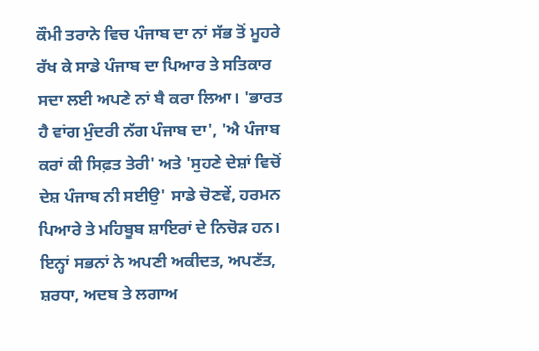ਕੌਮੀ ਤਰਾਨੇ ਵਿਚ ਪੰਜਾਬ ਦਾ ਨਾਂ ਸੱਭ ਤੋਂ ਮੂਹਰੇ ਰੱਖ ਕੇ ਸਾਡੇ ਪੰਜਾਬ ਦਾ ਪਿਆਰ ਤੇ ਸਤਿਕਾਰ ਸਦਾ ਲਈ ਅਪਣੇ ਨਾਂ ਬੈ ਕਰਾ ਲਿਆ। 'ਭਾਰਤ ਹੈ ਵਾਂਗ ਮੁੰਦਰੀ ਨੱਗ ਪੰਜਾਬ ਦਾ', 'ਐ ਪੰਜਾਬ ਕਰਾਂ ਕੀ ਸਿਫ਼ਤ ਤੇਰੀ' ਅਤੇ 'ਸੁਹਣੇ ਦੇਸ਼ਾਂ ਵਿਚੋਂ ਦੇਸ਼ ਪੰਜਾਬ ਨੀ ਸਈਉ' ਸਾਡੇ ਚੋਣਵੇਂ, ਹਰਮਨ ਪਿਆਰੇ ਤੇ ਮਹਿਬੂਬ ਸ਼ਾਇਰਾਂ ਦੇ ਨਿਚੋੜ ਹਨ। ਇਨ੍ਹਾਂ ਸਭਨਾਂ ਨੇ ਅਪਣੀ ਅਕੀਦਤ, ਅਪਣੱਤ, ਸ਼ਰਧਾ, ਅਦਬ ਤੇ ਲਗਾਅ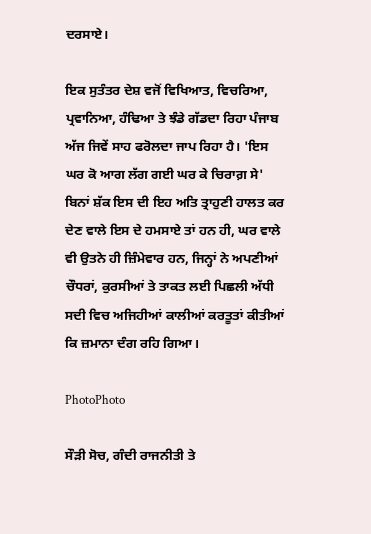ਦਰਸਾਏ।

ਇਕ ਸੁਤੰਤਰ ਦੇਸ਼ ਵਜੋਂ ਵਿਖਿਆਤ, ਵਿਚਰਿਆ, ਪ੍ਰਵਾਨਿਆ, ਹੰਢਿਆ ਤੇ ਝੰਡੇ ਗੱਡਦਾ ਰਿਹਾ ਪੰਜਾਬ ਅੱਜ ਜਿਵੇਂ ਸਾਹ ਫਰੋਲਦਾ ਜਾਪ ਰਿਹਾ ਹੈ। 'ਇਸ ਘਰ ਕੋ ਆਗ ਲੱਗ ਗਈ ਘਰ ਕੇ ਚਿਰਾਗ਼ ਸੇ' ਬਿਨਾਂ ਸ਼ੱਕ ਇਸ ਦੀ ਇਹ ਅਤਿ ਤ੍ਰਾਹੁਣੀ ਹਾਲਤ ਕਰ ਦੇਣ ਵਾਲੇ ਇਸ ਦੇ ਹਮਸਾਏ ਤਾਂ ਹਨ ਹੀ, ਘਰ ਵਾਲੇ ਵੀ ਉਤਨੇ ਹੀ ਜ਼ਿੰਮੇਵਾਰ ਹਨ, ਜਿਨ੍ਹਾਂ ਨੇ ਅਪਣੀਆਂ ਚੌਧਰਾਂ, ਕੁਰਸੀਆਂ ਤੇ ਤਾਕਤ ਲਈ ਪਿਛਲੀ ਅੱਧੀ ਸਦੀ ਵਿਚ ਅਜਿਹੀਆਂ ਕਾਲੀਆਂ ਕਰਤੂਤਾਂ ਕੀਤੀਆਂ ਕਿ ਜ਼ਮਾਨਾ ਦੰਗ ਰਹਿ ਗਿਆ।

PhotoPhoto

ਸੌੜੀ ਸੋਚ, ਗੰਦੀ ਰਾਜਨੀਤੀ ਤੇ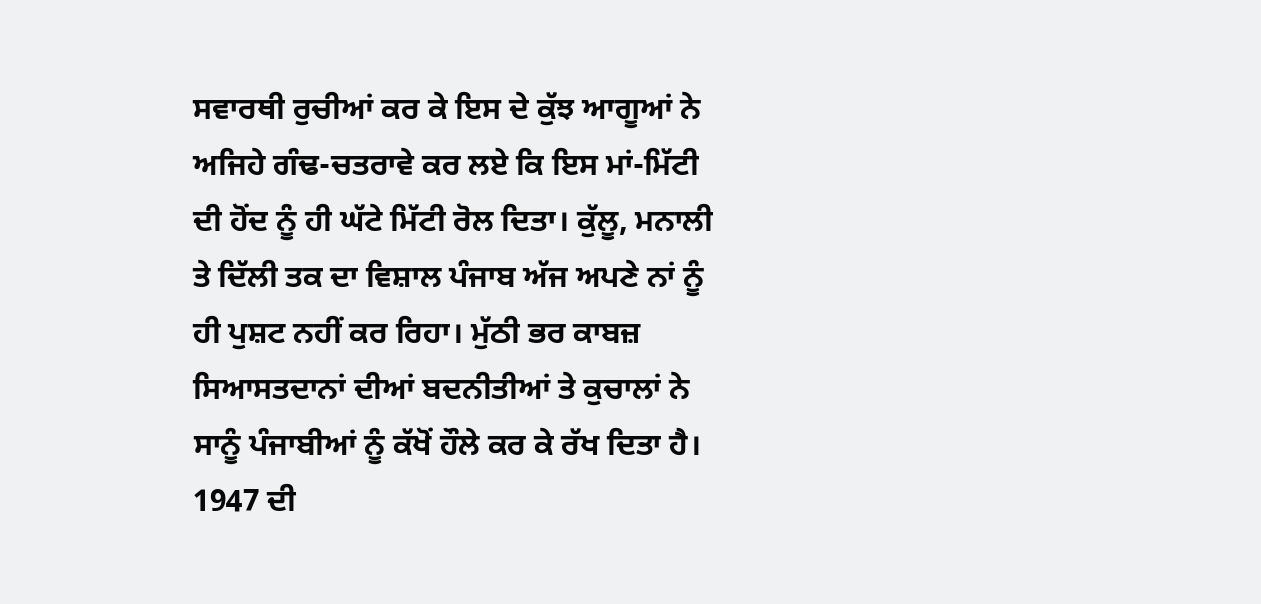ਸਵਾਰਥੀ ਰੁਚੀਆਂ ਕਰ ਕੇ ਇਸ ਦੇ ਕੁੱਝ ਆਗੂਆਂ ਨੇ ਅਜਿਹੇ ਗੰਢ-ਚਤਰਾਵੇ ਕਰ ਲਏ ਕਿ ਇਸ ਮਾਂ-ਮਿੱਟੀ ਦੀ ਹੋਂਦ ਨੂੰ ਹੀ ਘੱਟੇ ਮਿੱਟੀ ਰੋਲ ਦਿਤਾ। ਕੁੱਲੂ, ਮਨਾਲੀ ਤੇ ਦਿੱਲੀ ਤਕ ਦਾ ਵਿਸ਼ਾਲ ਪੰਜਾਬ ਅੱਜ ਅਪਣੇ ਨਾਂ ਨੂੰ ਹੀ ਪੁਸ਼ਟ ਨਹੀਂ ਕਰ ਰਿਹਾ। ਮੁੱਠੀ ਭਰ ਕਾਬਜ਼ ਸਿਆਸਤਦਾਨਾਂ ਦੀਆਂ ਬਦਨੀਤੀਆਂ ਤੇ ਕੁਚਾਲਾਂ ਨੇ ਸਾਨੂੰ ਪੰਜਾਬੀਆਂ ਨੂੰ ਕੱਖੋਂ ਹੌਲੇ ਕਰ ਕੇ ਰੱਖ ਦਿਤਾ ਹੈ। 1947 ਦੀ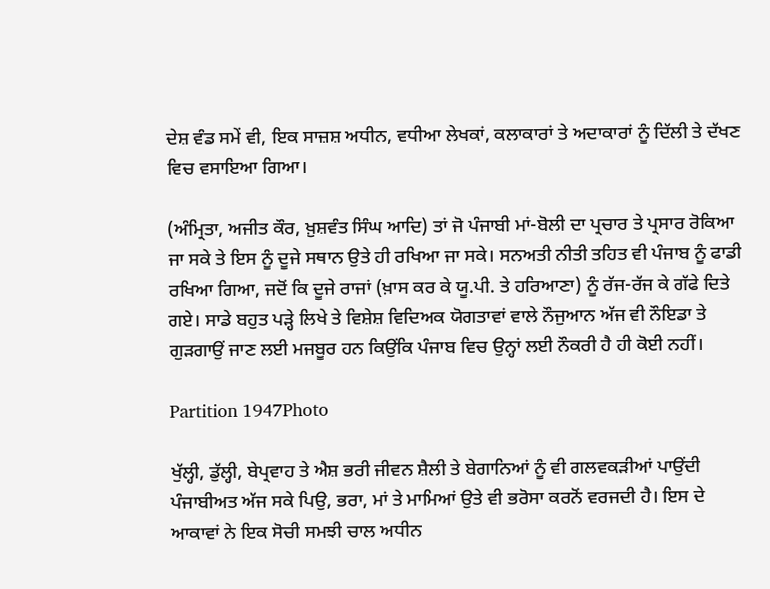ਦੇਸ਼ ਵੰਡ ਸਮੇਂ ਵੀ, ਇਕ ਸਾਜ਼ਸ਼ ਅਧੀਨ, ਵਧੀਆ ਲੇਖਕਾਂ, ਕਲਾਕਾਰਾਂ ਤੇ ਅਦਾਕਾਰਾਂ ਨੂੰ ਦਿੱਲੀ ਤੇ ਦੱਖਣ ਵਿਚ ਵਸਾਇਆ ਗਿਆ।

(ਅੰਮ੍ਰਿਤਾ, ਅਜੀਤ ਕੌਰ, ਖ਼ੁਸ਼ਵੰਤ ਸਿੰਘ ਆਦਿ) ਤਾਂ ਜੋ ਪੰਜਾਬੀ ਮਾਂ-ਬੋਲੀ ਦਾ ਪ੍ਰਚਾਰ ਤੇ ਪ੍ਰਸਾਰ ਰੋਕਿਆ ਜਾ ਸਕੇ ਤੇ ਇਸ ਨੂੰ ਦੂਜੇ ਸਥਾਨ ਉਤੇ ਹੀ ਰਖਿਆ ਜਾ ਸਕੇ। ਸਨਅਤੀ ਨੀਤੀ ਤਹਿਤ ਵੀ ਪੰਜਾਬ ਨੂੰ ਫਾਡੀ ਰਖਿਆ ਗਿਆ, ਜਦੋਂ ਕਿ ਦੂਜੇ ਰਾਜਾਂ (ਖ਼ਾਸ ਕਰ ਕੇ ਯੂ.ਪੀ. ਤੇ ਹਰਿਆਣਾ) ਨੂੰ ਰੱਜ-ਰੱਜ ਕੇ ਗੱਫੇ ਦਿਤੇ ਗਏ। ਸਾਡੇ ਬਹੁਤ ਪੜ੍ਹੇ ਲਿਖੇ ਤੇ ਵਿਸ਼ੇਸ਼ ਵਿਦਿਅਕ ਯੋਗਤਾਵਾਂ ਵਾਲੇ ਨੌਜੁਆਨ ਅੱਜ ਵੀ ਨੌਇਡਾ ਤੇ ਗੁੜਗਾਉਂ ਜਾਣ ਲਈ ਮਜਬੂਰ ਹਨ ਕਿਉਂਕਿ ਪੰਜਾਬ ਵਿਚ ਉਨ੍ਹਾਂ ਲਈ ਨੌਕਰੀ ਹੈ ਹੀ ਕੋਈ ਨਹੀਂ।

Partition 1947Photo

ਖੁੱਲ੍ਹੀ, ਡੁੱਲ੍ਹੀ, ਬੇਪ੍ਰਵਾਹ ਤੇ ਐਸ਼ ਭਰੀ ਜੀਵਨ ਸ਼ੈਲੀ ਤੇ ਬੇਗਾਨਿਆਂ ਨੂੰ ਵੀ ਗਲਵਕੜੀਆਂ ਪਾਉਂਦੀ ਪੰਜਾਬੀਅਤ ਅੱਜ ਸਕੇ ਪਿਉ, ਭਰਾ, ਮਾਂ ਤੇ ਮਾਮਿਆਂ ਉਤੇ ਵੀ ਭਰੋਸਾ ਕਰਨੋਂ ਵਰਜਦੀ ਹੈ। ਇਸ ਦੇ ਆਕਾਵਾਂ ਨੇ ਇਕ ਸੋਚੀ ਸਮਝੀ ਚਾਲ ਅਧੀਨ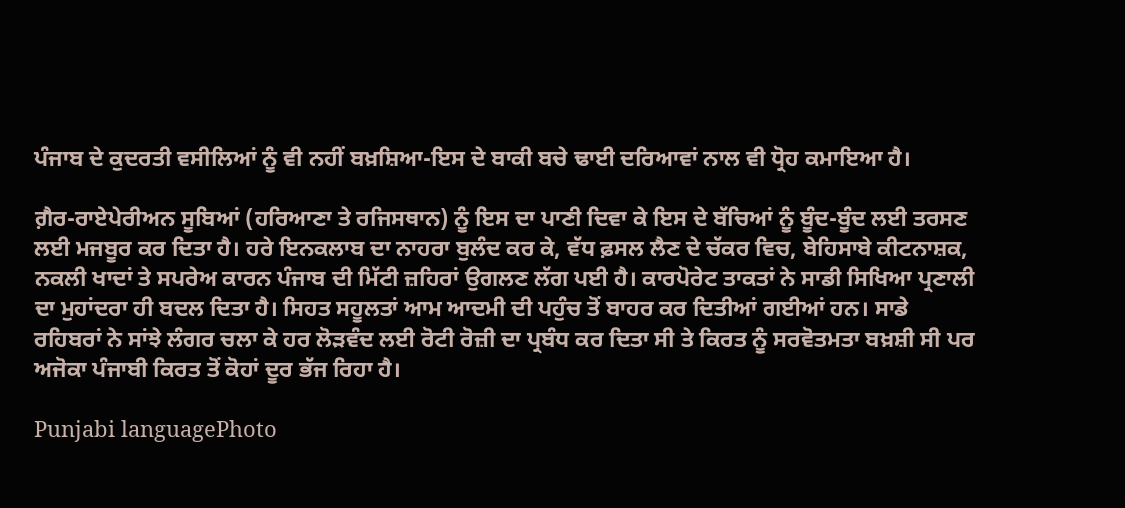ਪੰਜਾਬ ਦੇ ਕੁਦਰਤੀ ਵਸੀਲਿਆਂ ਨੂੰ ਵੀ ਨਹੀਂ ਬਖ਼ਸ਼ਿਆ-ਇਸ ਦੇ ਬਾਕੀ ਬਚੇ ਢਾਈ ਦਰਿਆਵਾਂ ਨਾਲ ਵੀ ਧ੍ਰੋਹ ਕਮਾਇਆ ਹੈ।

ਗ਼ੈਰ-ਰਾਏਪੇਰੀਅਨ ਸੂਬਿਆਂ (ਹਰਿਆਣਾ ਤੇ ਰਜਿਸਥਾਨ) ਨੂੰ ਇਸ ਦਾ ਪਾਣੀ ਦਿਵਾ ਕੇ ਇਸ ਦੇ ਬੱਚਿਆਂ ਨੂੰ ਬੂੰਦ-ਬੂੰਦ ਲਈ ਤਰਸਣ ਲਈ ਮਜਬੂਰ ਕਰ ਦਿਤਾ ਹੈ। ਹਰੇ ਇਨਕਲਾਬ ਦਾ ਨਾਹਰਾ ਬੁਲੰਦ ਕਰ ਕੇ, ਵੱਧ ਫ਼ਸਲ ਲੈਣ ਦੇ ਚੱਕਰ ਵਿਚ, ਬੇਹਿਸਾਬੇ ਕੀਟਨਾਸ਼ਕ, ਨਕਲੀ ਖਾਦਾਂ ਤੇ ਸਪਰੇਅ ਕਾਰਨ ਪੰਜਾਬ ਦੀ ਮਿੱਟੀ ਜ਼ਹਿਰਾਂ ਉਗਲਣ ਲੱਗ ਪਈ ਹੈ। ਕਾਰਪੋਰੇਟ ਤਾਕਤਾਂ ਨੇ ਸਾਡੀ ਸਿਖਿਆ ਪ੍ਰਣਾਲੀ ਦਾ ਮੁਹਾਂਦਰਾ ਹੀ ਬਦਲ ਦਿਤਾ ਹੈ। ਸਿਹਤ ਸਹੂਲਤਾਂ ਆਮ ਆਦਮੀ ਦੀ ਪਹੁੰਚ ਤੋਂ ਬਾਹਰ ਕਰ ਦਿਤੀਆਂ ਗਈਆਂ ਹਨ। ਸਾਡੇ ਰਹਿਬਰਾਂ ਨੇ ਸਾਂਝੇ ਲੰਗਰ ਚਲਾ ਕੇ ਹਰ ਲੋੜਵੰਦ ਲਈ ਰੋਟੀ ਰੋਜ਼ੀ ਦਾ ਪ੍ਰਬੰਧ ਕਰ ਦਿਤਾ ਸੀ ਤੇ ਕਿਰਤ ਨੂੰ ਸਰਵੋਤਮਤਾ ਬਖ਼ਸ਼ੀ ਸੀ ਪਰ ਅਜੋਕਾ ਪੰਜਾਬੀ ਕਿਰਤ ਤੋਂ ਕੋਹਾਂ ਦੂਰ ਭੱਜ ਰਿਹਾ ਹੈ।

Punjabi languagePhoto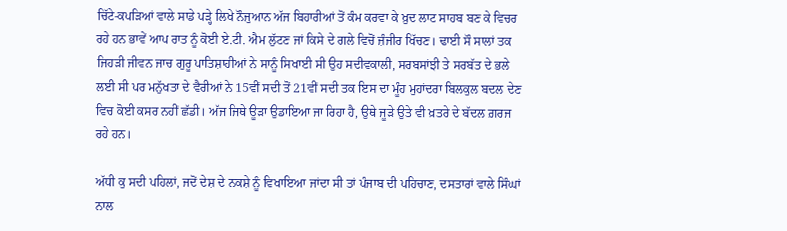ਚਿੱਟੇ-ਕਪੜਿਆਂ ਵਾਲੇ ਸਾਡੇ ਪੜ੍ਹੇ ਲਿਖੇ ਨੌਜੁਆਨ ਅੱਜ ਬਿਹਾਰੀਆਂ ਤੋਂ ਕੰਮ ਕਰਵਾ ਕੇ ਖ਼ੁਦ ਲਾਟ ਸਾਹਬ ਬਣ ਕੇ ਵਿਚਰ ਰਹੇ ਹਨ ਭਾਵੇਂ ਆਪ ਰਾਤ ਨੂੰ ਕੋਈ ਏ.ਟੀ. ਐਮ ਲੁੱਟਣ ਜਾਂ ਕਿਸੇ ਦੇ ਗਲੇ ਵਿਚੋਂ ਜ਼ੰਜੀਰ ਖਿੱਚਣ। ਢਾਈ ਸੌ ਸਾਲਾਂ ਤਕ ਜਿਹੜੀ ਜੀਵਨ ਜਾਚ ਗੁਰੂ ਪਾਤਿਸ਼ਾਹੀਆਂ ਨੇ ਸਾਨੂੰ ਸਿਖਾਈ ਸੀ ਉਹ ਸਦੀਵਕਾਲੀ, ਸਰਬਸਾਂਝੀ ਤੇ ਸਰਬੱਤ ਦੇ ਭਲੇ ਲਈ ਸੀ ਪਰ ਮਨੁੱਖਤਾ ਦੇ ਵੈਰੀਆਂ ਨੇ 15ਵੀਂ ਸਦੀ ਤੋਂ 21ਵੀਂ ਸਦੀ ਤਕ ਇਸ ਦਾ ਮੂੰਹ ਮੁਹਾਂਦਰਾ ਬਿਲਕੁਲ ਬਦਲ ਦੇਣ ਵਿਚ ਕੋਈ ਕਸਰ ਨਹੀਂ ਛੱਡੀ। ਅੱਜ ਜਿਥੇ ਊੜਾ ਉਡਾਇਆ ਜਾ ਰਿਹਾ ਹੈ, ਉਥੇ ਜੂੜੇ ਉਤੇ ਵੀ ਖ਼ਤਰੇ ਦੇ ਬੱਦਲ ਗ਼ਰਜ ਰਹੇ ਹਨ।

ਅੱਧੀ ਕੁ ਸਦੀ ਪਹਿਲਾਂ, ਜਦੋਂ ਦੇਸ਼ ਦੇ ਨਕਸ਼ੇ ਨੂੰ ਵਿਖਾਇਆ ਜਾਂਦਾ ਸੀ ਤਾਂ ਪੰਜਾਬ ਦੀ ਪਹਿਚਾਣ, ਦਸਤਾਰਾਂ ਵਾਲੇ ਸਿੰਘਾਂ ਨਾਲ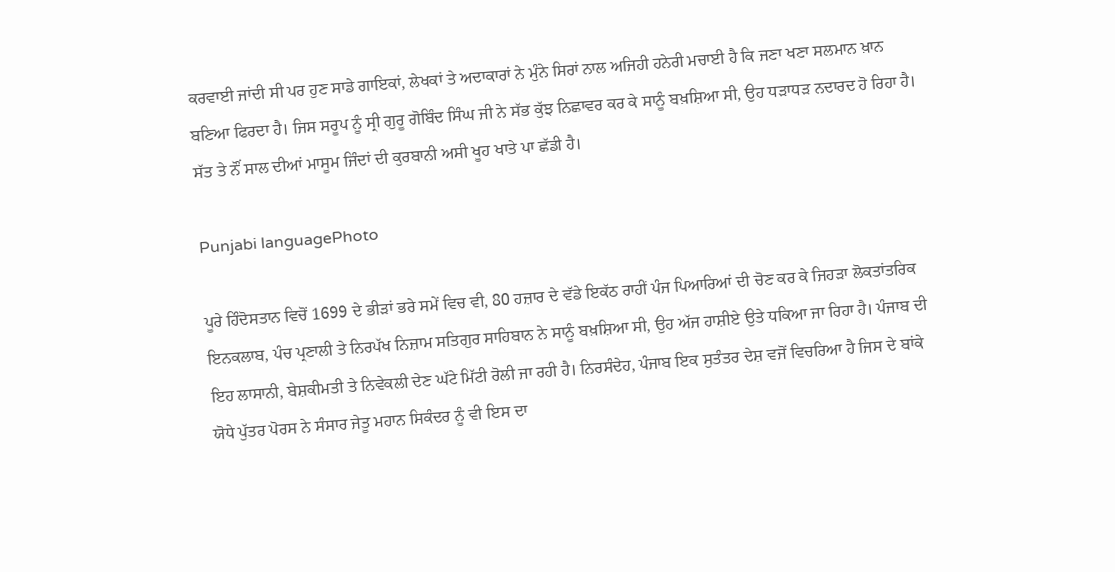ਕਰਵਾਈ ਜਾਂਦੀ ਸੀ ਪਰ ਹੁਣ ਸਾਡੇ ਗਾਇਕਾਂ, ਲੇਖਕਾਂ ਤੇ ਅਦਾਕਾਰਾਂ ਨੇ ਮੁੰਨੇ ਸਿਰਾਂ ਨਾਲ ਅਜਿਹੀ ਹਨੇਰੀ ਮਚਾਈ ਹੈ ਕਿ ਜਣਾ ਖਣਾ ਸਲਮਾਨ ਖ਼ਾਨ ਬਣਿਆ ਫਿਰਦਾ ਹੈ। ਜਿਸ ਸਰੂਪ ਨੂੰ ਸ੍ਰੀ ਗੁਰੂ ਗੋਬਿੰਦ ਸਿੰਘ ਜੀ ਨੇ ਸੱਭ ਕੁੱਝ ਨਿਛਾਵਰ ਕਰ ਕੇ ਸਾਨੂੰ ਬਖ਼ਸ਼ਿਆ ਸੀ, ਉਹ ਧੜਾਧੜ ਨਦਾਰਦ ਹੋ ਰਿਹਾ ਹੈ। ਸੱਤ ਤੇ ਨੌਂ ਸਾਲ ਦੀਆਂ ਮਾਸੂਮ ਜਿੰਦਾਂ ਦੀ ਕੁਰਬਾਨੀ ਅਸੀ ਖੂਹ ਖਾਤੇ ਪਾ ਛੱਡੀ ਹੈ।

Punjabi languagePhoto

ਪੂਰੇ ਹਿੰਦੋਸਤਾਨ ਵਿਚੋਂ 1699 ਦੇ ਭੀੜਾਂ ਭਰੇ ਸਮੇਂ ਵਿਚ ਵੀ, 80 ਹਜ਼ਾਰ ਦੇ ਵੱਡੇ ਇਕੱਠ ਰਾਹੀਂ ਪੰਜ ਪਿਆਰਿਆਂ ਦੀ ਚੋਣ ਕਰ ਕੇ ਜਿਹੜਾ ਲੋਕਤਾਂਤਰਿਕ ਇਨਕਲਾਬ, ਪੰਚ ਪ੍ਰਣਾਲੀ ਤੇ ਨਿਰਪੱਖ ਨਿਜ਼ਾਮ ਸਤਿਗੁਰ ਸਾਹਿਬਾਨ ਨੇ ਸਾਨੂੰ ਬਖ਼ਸ਼ਿਆ ਸੀ, ਉਹ ਅੱਜ ਹਾਸ਼ੀਏ ਉਤੇ ਧਕਿਆ ਜਾ ਰਿਹਾ ਹੈ। ਪੰਜਾਬ ਦੀ ਇਹ ਲਾਸਾਨੀ, ਬੇਸ਼ਕੀਮਤੀ ਤੇ ਨਿਵੇਕਲੀ ਦੇਣ ਘੱਟੇ ਮਿੱਟੀ ਰੋਲੀ ਜਾ ਰਹੀ ਹੈ। ਨਿਰਸੰਦੇਹ, ਪੰਜਾਬ ਇਕ ਸੁਤੰਤਰ ਦੇਸ਼ ਵਜੋਂ ਵਿਚਰਿਆ ਹੈ ਜਿਸ ਦੇ ਬਾਂਕੇ ਯੋਧੇ ਪੁੱਤਰ ਪੋਰਸ ਨੇ ਸੰਸਾਰ ਜੇਤੂ ਮਹਾਨ ਸਿਕੰਦਰ ਨੂੰ ਵੀ ਇਸ ਦਾ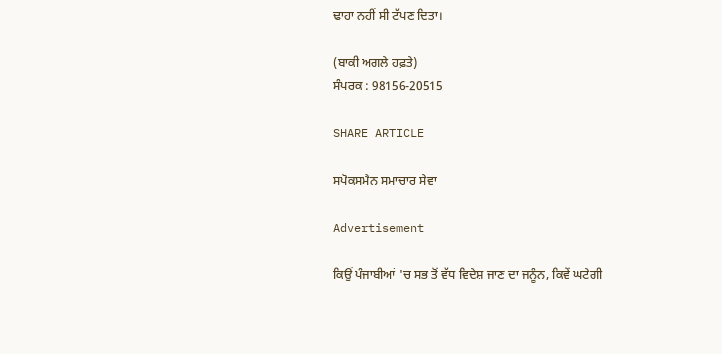ਢਾਹਾ ਨਹੀਂ ਸੀ ਟੱਪਣ ਦਿਤਾ।

(ਬਾਕੀ ਅਗਲੇ ਹਫ਼ਤੇ)
ਸੰਪਰਕ : 98156-20515

SHARE ARTICLE

ਸਪੋਕਸਮੈਨ ਸਮਾਚਾਰ ਸੇਵਾ

Advertisement

ਕਿਉਂ ਪੰਜਾਬੀਆਂ 'ਚ ਸਭ ਤੋਂ ਵੱਧ ਵਿਦੇਸ਼ ਜਾਣ ਦਾ ਜਨੂੰਨ, ਕਿਵੇਂ ਘਟੇਗੀ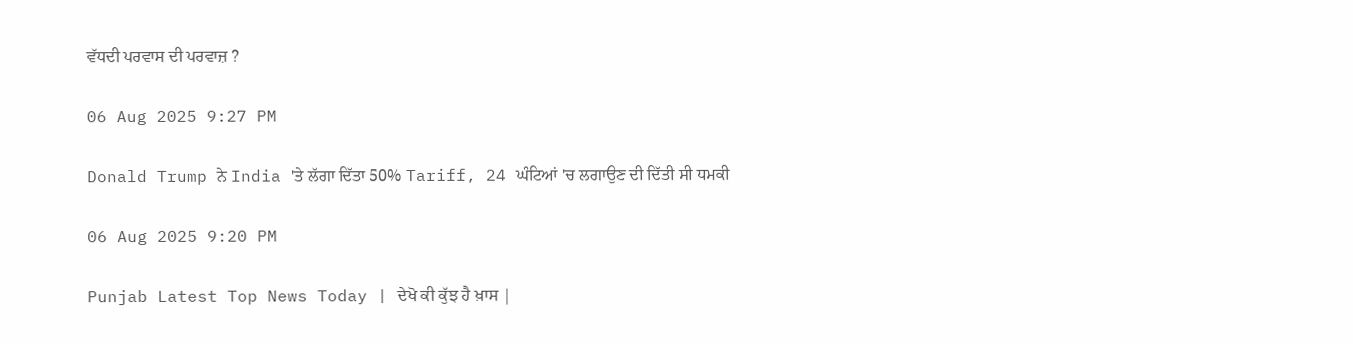ਵੱਧਦੀ ਪਰਵਾਸ ਦੀ ਪਰਵਾਜ਼ ?

06 Aug 2025 9:27 PM

Donald Trump ਨੇ India 'ਤੇ ਲੱਗਾ ਦਿੱਤਾ 50% Tariff, 24 ਘੰਟਿਆਂ 'ਚ ਲਗਾਉਣ ਦੀ ਦਿੱਤੀ ਸੀ ਧਮਕੀ

06 Aug 2025 9:20 PM

Punjab Latest Top News Today | ਦੇਖੋ ਕੀ ਕੁੱਝ ਹੈ ਖ਼ਾਸ |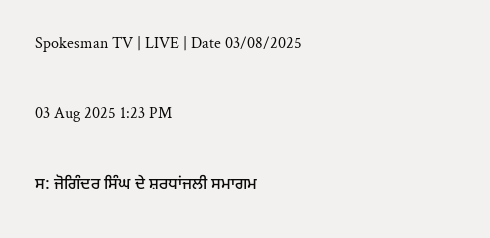Spokesman TV | LIVE | Date 03/08/2025

03 Aug 2025 1:23 PM

ਸ: ਜੋਗਿੰਦਰ ਸਿੰਘ ਦੇ ਸ਼ਰਧਾਂਜਲੀ ਸਮਾਗਮ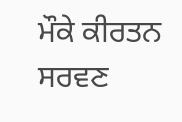ਮੌਕੇ ਕੀਰਤਨ ਸਰਵਣ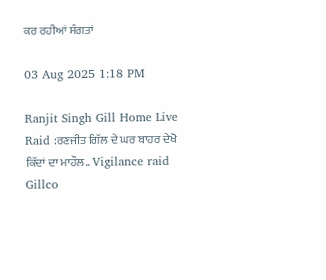ਕਰ ਰਹੀਆਂ ਸੰਗਤਾਂ

03 Aug 2025 1:18 PM

Ranjit Singh Gill Home Live Raid :ਰਣਜੀਤ ਗਿੱਲ ਦੇ ਘਰ ਬਾਹਰ ਦੇਖੋ ਕਿੱਦਾਂ ਦਾ ਮਾਹੌਲ.. Vigilance raid Gillco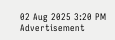02 Aug 2025 3:20 PM
Advertisement